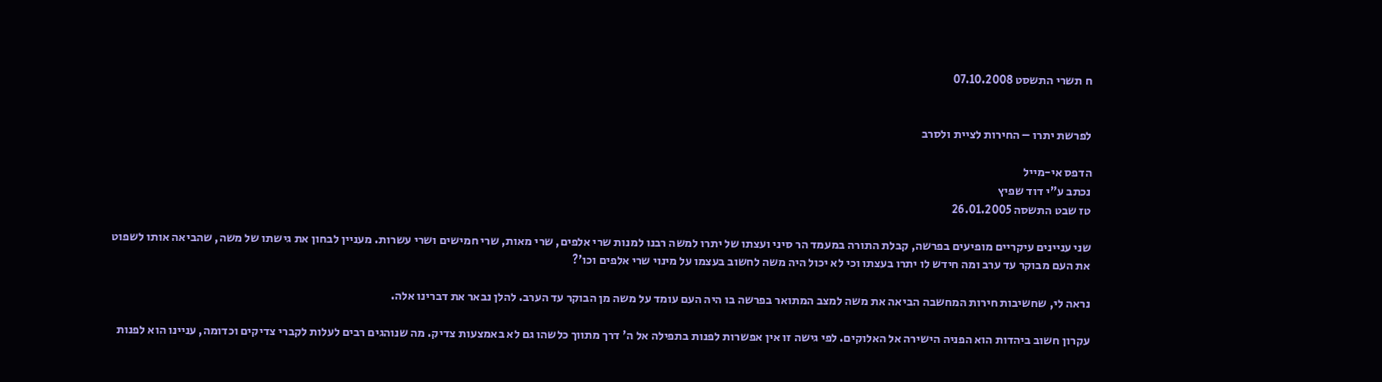ח תשרי התשסט 07.10.2008


לפרשת יתרו – החירות לציית ולסרב

הדפס אי-מייל
נכתב ע"י דוד שפיץ
טז שבט התשסה 26.01.2005

שני עניינים עיקריים מופיעים בפרשה, קבלת התורה במעמד הר סיני ועצתו של יתרו למשה רבנו למנות שרי אלפים, שרי מאות, שרי חמישים ושרי עשרות. מעניין לבחון את גישתו של משה, שהביאה אותו לשפוט את העם מבוקר עד ערב ומה חידש לו יתרו בעצתו וכי לא יכול היה משה לחשוב בעצמו על מינוי שרי אלפים וכו'?

נראה לי, שחשיבות חירות המחשבה הביאה את משה למצב המתואר בפרשה בו היה העם עומד על משה מן הבוקר עד הערב. להלן נבאר את דברינו אלה.

עקרון חשוב ביהדות הוא הפניה הישירה אל האלוקים. לפי גישה זו אין אפשרות לפנות בתפילה אל ה' דרך מתווך כלשהו גם לא באמצעות צדיק. מה שנוהגים רבים לעלות לקברי צדיקים וכדומה, עניינו הוא לפנות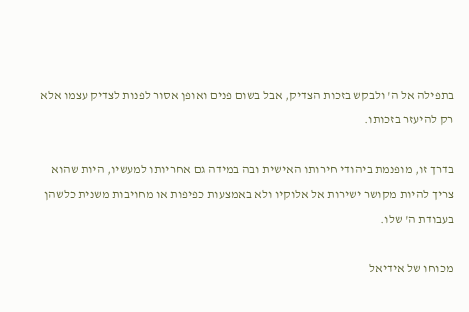בתפילה אל ה' ולבקש בזכות הצדיק, אבל בשום פנים ואופן אסור לפנות לצדיק עצמו אלא רק להיעזר בזכותו.

בדרך זו, מופנמת ביהודי חירותו האישית ובה במידה גם אחריותו למעשיו, היות שהוא צריך להיות מקושר ישירות אל אלוקיו ולא באמצעות כפיפות או מחויבות משנית כלשהן בעבודת ה' שלו.

מכוחו של אידיאל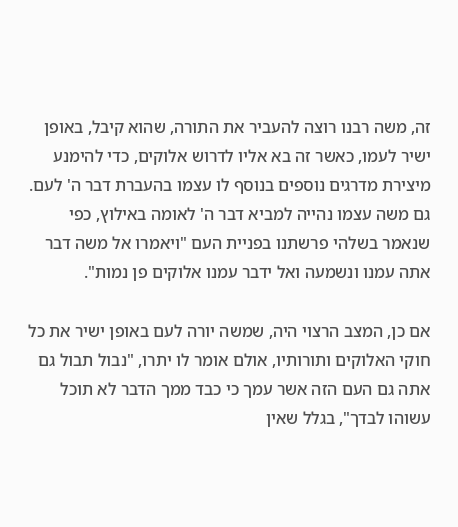זה, משה רבנו רוצה להעביר את התורה, שהוא קיבל, באופן ישיר לעמו, כאשר זה בא אליו לדרוש אלוקים, כדי להימנע מיצירת מדרגים נוספים בנוסף לו עצמו בהעברת דבר ה' לעם. גם משה עצמו נהייה למביא דבר ה' לאומה באילוץ, כפי שנאמר בשלהי פרשתנו בפניית העם "ויאמרו אל משה דבר אתה עמנו ונשמעה ואל ידבר עמנו אלוקים פן נמות".

אם כן, המצב הרצוי היה, שמשה יורה לעם באופן ישיר את כל חוקי האלוקים ותורותיו, אולם אומר לו יתרו, "נבול תבול גם אתה גם העם הזה אשר עמך כי כבד ממך הדבר לא תוכל עשוהו לבדך", בגלל שאין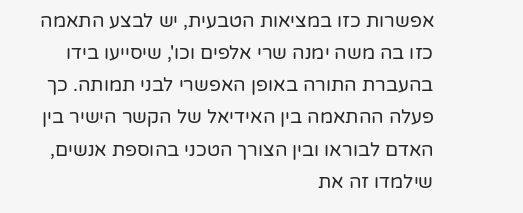אפשרות כזו במציאות הטבעית, יש לבצע התאמה כזו בה משה ימנה שרי אלפים וכו', שיסייעו בידו בהעברת התורה באופן האפשרי לבני תמותה. כך פעלה ההתאמה בין האידיאל של הקשר הישיר בין האדם לבוראו ובין הצורך הטכני בהוספת אנשים, שילמדו זה את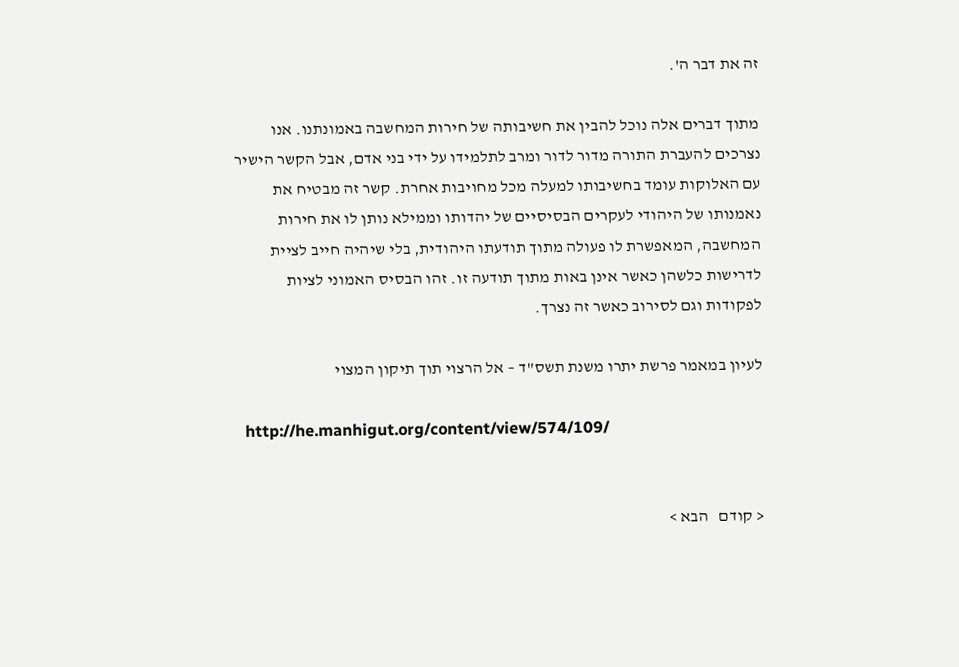זה את דבר ה'.

מתוך דברים אלה נוכל להבין את חשיבותה של חירות המחשבה באמונתנו. אנו נצרכים להעברת התורה מדור לדור ומרב לתלמידו על ידי בני אדם, אבל הקשר הישיר עם האלוקות עומד בחשיבותו למעלה מכל מחויבות אחרת. קשר זה מבטיח את נאמנותו של היהודי לעקרים הבסיסיים של יהדותו וממילא נותן לו את חירות המחשבה, המאפשרת לו פעולה מתוך תודעתו היהודית, בלי שיהיה חייב לציית לדרישות כלשהן כאשר אינן באות מתוך תודעה זו. זהו הבסיס האמוני לציות לפקודות וגם לסירוב כאשר זה נצרך.

לעיון במאמר פרשת יתרו משנת תשס"ד – אל הרצוי תוך תיקון המצוי

  http://he.manhigut.org/content/view/574/109/


< קודם   הבא >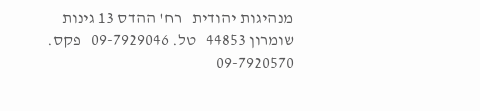מנהיגות יהודית   רח' ההדס 13 גינות שומרון 44853   טל. 09-7929046   פקס. 09-7920570